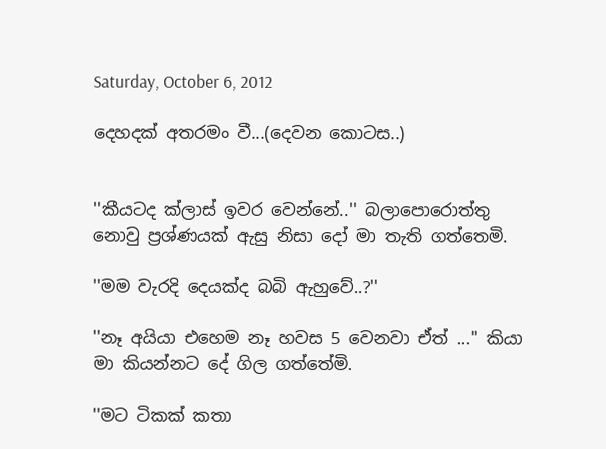Saturday, October 6, 2012

දෙහදක් අතරමං වී...(දෙවන කොටස..)


''කීයටද ක්ලාස් ඉවර වෙන්නේ..'' බලාපොරොත්තු නොවු ප්‍රශ්ණයක් ඇසු නිසා දෝ මා තැති ගත්තෙමි.

''මම වැරදි දෙයක්ද බබි ඇහුවේ..?''

''නෑ අයියා එහෙම නෑ හවස 5 වෙනවා ඒත් ...'' කියා මා කියන්නට දේ ගිල ගත්තේමි.

''මට ටිකක් කතා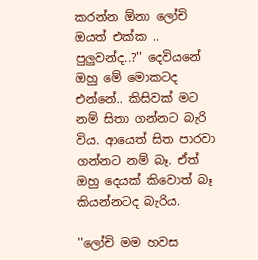කරන්න ඕනා ලෝචි ඔයත් එක්ක .. පුලුවන්ද..?'' දෙවියනේ ඔහු මේ මොකටද එන්නේ.. කිසිවක් මට නම් සිතා ගන්නට බැරි විය. ආයෙත් සිත පාරවා ගන්නට නම් බෑ. ඒත් ඔහු දෙයක් කිවොත් බෑ කියන්නටද බැරිය.

''ලෝචි මම හවස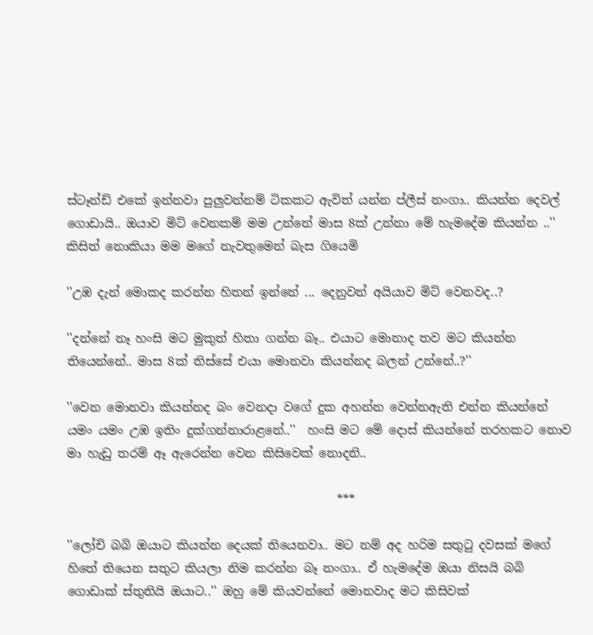ස්ටෑන්ඩ් එකේ ඉන්නවා පුලුවන්නම් ටිකකට ඇවිත් යන්න ප්ලීස් නංගා.. කියන්න දෙවල් ගොඩායි.. ඔයාව මිට් වෙනකම් මම උන්නේ මාස 8ක් උන්නා මේ හැමදේම කියන්න ..'' කිසිත් නොකියා මම මගේ නැවතුමෙන් බැස ගියෙමි

''උඹ දැන් මොකද කරන්න හිතන් ඉන්නේ ... දෙනුවන් අයියාව මිට් වෙනවද..?

''දන්නේ නෑ හංසි මට මුකුත් හිතා ගන්න බෑ.. එයාට මොනාද තව මට කියන්න තියෙන්නේ.. මාස 8ක් තිස්සේ එයා මොනවා කියන්නද බලන් උන්නේ..?''

''වෙන මොනවා කියන්නද බං වෙනදා වගේ දුක අහන්න වෙන්නඇති එන්න කියන්නේ යමං යමං උඹ ඉතිං දුක්ගන්නාරාළනේ..''  හංසි මට මේ දොස් කියන්නේ තරහකට නොව මා හැඩු තරම් ඈ ඇරෙන්න වෙන කිසිවෙක් නොදනි..

                                             ***

''ලෝචි බබි ඔයාට කියන්න දෙයක් තියෙනවා.. මට නම් අද හරිම සතුටු දවසක් මගේ හිතේ තියෙන සතුට කියලා නිම කරන්න බෑ නංගා.. ඒ හැමදේම ඔයා නිසයි බබි ගොඩාක් ස්තුතියි ඔයාට..'' ඔහු මේ කියවන්නේ මොනවාද මට කිසිවක්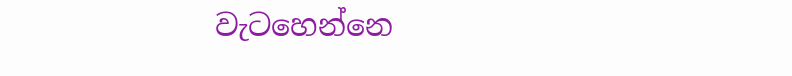වැටහෙන්නෙ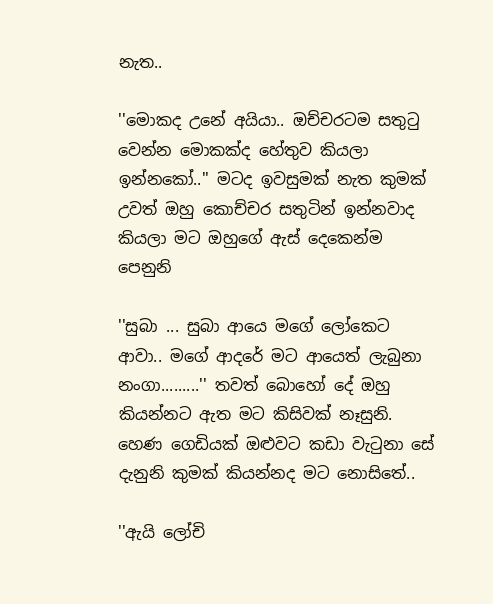නැත..

''මොකද උනේ අයියා.. ඔච්චරටම සතුටු වෙන්න මොකක්ද හේතුව කියලා ඉන්නකෝ..'' මටද ඉවසුමක් නැත කුමක් උවත් ඔහු කොච්චර සතුටින් ඉන්නවාද කියලා මට ඔහුගේ ඇස් දෙකෙන්ම පෙනුනි

''සුබා ... සුබා ආයෙ මගේ ලෝකෙට ආවා.. මගේ ආදරේ මට ආයෙත් ලැබුනා නංගා.........'' තවත් බොහෝ දේ ඔහු කියන්නට ඇත මට කිසිවක් නෑසුනි. හෙණ ගෙඩියක් ඔළුවට කඩා වැටුනා සේ දැනුනි කුමක් කියන්නද මට නොසිතේ..

''ඇයි ලෝචි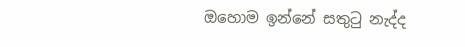ඔහොම ඉන්නේ සතුටු නැද්ද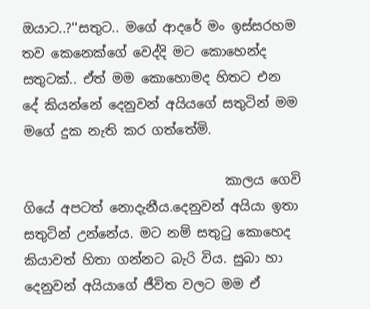ඔයාට..?''සතුට.. මගේ ආදරේ මං ඉස්සරහම තව කෙනෙක්ගේ වෙද්දි මට කොහෙන්ද සතුටක්.. ඒත් මම කොහොමද හිතට එන දේ කියන්නේ දෙනුවන් අයියගේ සතුටින් මම මගේ දුක නැති කර ගත්තේමි.

                               කාලය ගෙවි ගියේ අපටත් නොදැනීය.දෙනුවන් අයියා ඉතා සතුටින් උන්නේය. මට නම් සතුටු කොහෙද කියාවත් හිතා ගන්නට බැරි විය. සුබා හා දෙනුවන් අයියාගේ ජීවිත වලට මම ඒ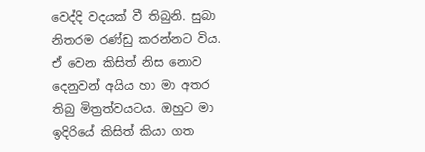වෙද්දි වදයක් වී තිබුනි. සුබා නිතරම රණ්ඩු කරන්නට විය. ඒ වෙන කිසිත් නිස නොව දෙනුවන් අයිය හා මා අතර තිබු මිත්‍රත්වයටය. ඔහුට මා ඉදිරියේ කිසිත් කියා ගත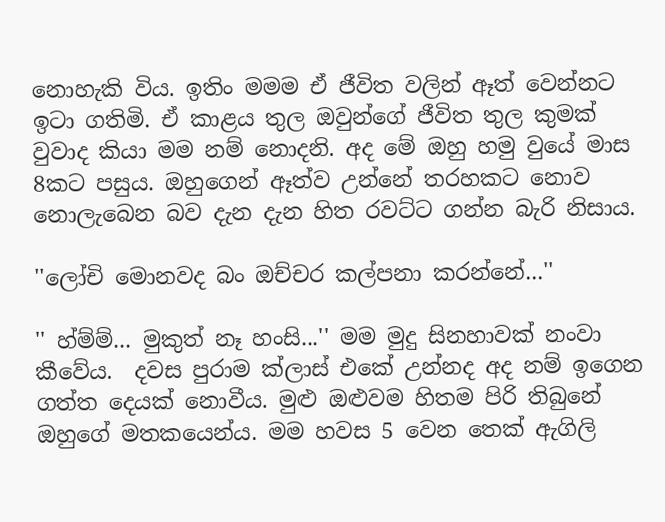නොහැකි විය. ඉතිං මමම ඒ ජීවිත වලින් ඈත් වෙන්නට ඉටා ගතිමි. ඒ කාළය තුල ඔවුන්ගේ ජීවිත තුල කුමක් වුවාද කියා මම නම් නොදනි. අද මේ ඔහු හමු වුයේ මාස 8කට පසුය. ඔහුගෙන් ඈත්ව උන්නේ තරහකට නොව නොලැබෙන බව දැන දැන හිත රවට්ට ගන්න බැරි නිසාය.

''ලෝචි මොනවද බං ඔච්චර කල්පනා කරන්නේ...''

'' හ්ම්ම්... මුකුත් නෑ හංසි...'' මම මුදු සිනහාවක් නංවා කීවේය.  දවස පුරාම ක්ලාස් එකේ උන්නද අද නම් ඉගෙන ගත්ත දෙයක් නොවීය. මුළු ඔළුවම හිතම පිරි තිබුනේ ඔහුගේ මතකයෙන්ය. මම හවස 5 වෙන තෙක් ඇගිලි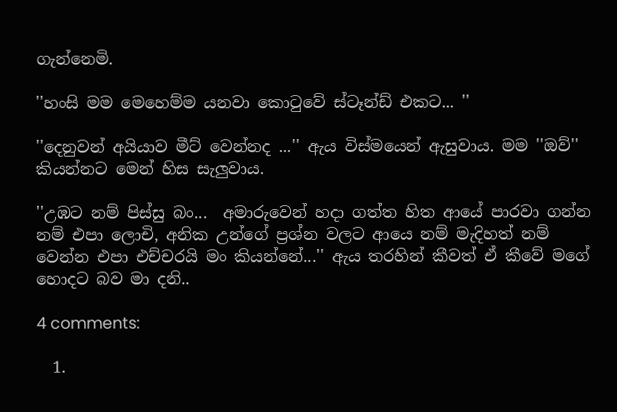ගැන්නෙමි.

''හංසි මම මෙහෙම්ම යනවා කොටුවේ ස්ටෑන්ඩ් එකට... ''

''දෙනුවන් අයියාව මීට් වෙන්නද ...'' ඇය විස්මයෙන් ඇසුවාය. මම ''ඔව්'' කියන්නට මෙන් හිස සැලුවාය.

''උඹට නම් පිස්සු බං...  අමාරුවෙන් හදා ගත්ත හිත ආයේ පාරවා ගන්න නම් එපා ලොචි, අනික උන්ගේ ප්‍රශ්න වලට ආයෙ නම් මැදිහත් නම් වෙන්න එපා එච්චරයි මං කියන්නේ...'' ඇය තරහින් කීවත් ඒ කීවේ මගේ හොදට බව මා දනි..

4 comments:

  1.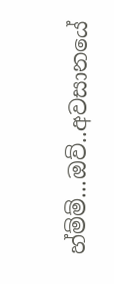හ්ම්ම්...ඔව්..අවසානයේ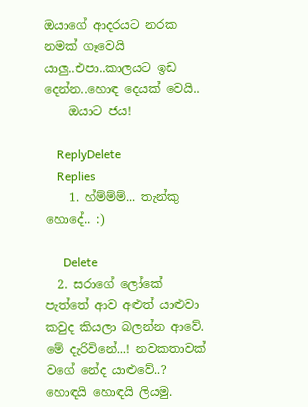ඔයාගේ ආදරයට නරක නමක් ගෑවෙයි යාලු..එපා..කාලයට ඉඩ දෙන්න..හොඳ දෙයක් වෙයි..
    ඔයාට ජය!

    ReplyDelete
    Replies
    1. හ්ම්ම්ම්... තැන්කු හොදේ.. :)

      Delete
  2. සරාගේ ලෝකේ පැත්තේ ආව අළුත් යාළුවා කවුද කියලා බලන්න ආවේ. මේ දැරිවිනේ...! නවකතාවක් වගේ නේද යාළුවේ..? හොඳයි හොඳයි ලියමු.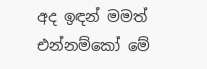අද ඉඳන් මමත් එන්නම්කෝ මේ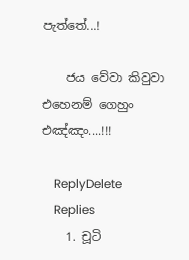පැත්තේ...!

    ජය වේවා කිවුවා එහෙනම් ගෙහුං එඤ්ඤං....!!!

    ReplyDelete
    Replies
    1. චූටි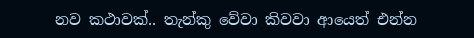නව කථාවක්.. තැන්කු වේවා කිවවා ආයෙත් එන්න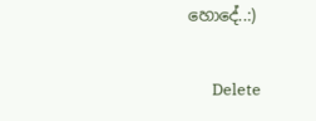හොදේ..:)

      Delete